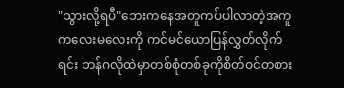"သွားလို့ရပီ"ဘေးကနေအတူကပ်ပါလာတဲ့အကူကလေးမလေးကို ကင်မင်ယောပြန်လွှတ်လိုက်ရင်း ဘန်ဂလိုထဲမှာတစ်စုံတစ်ခုကိုစိတ်ဝင်တစား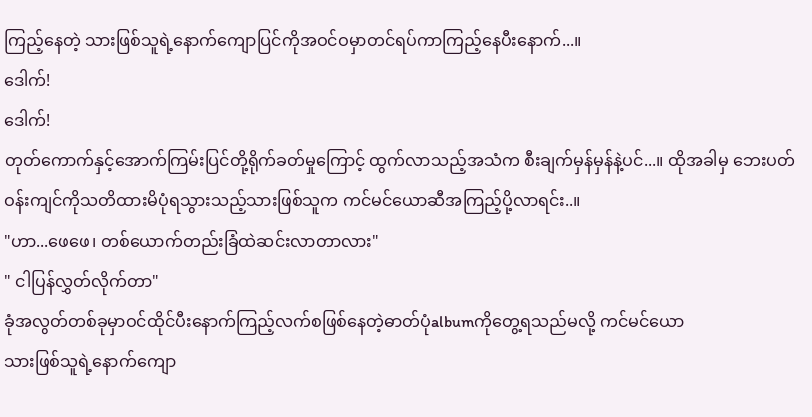ကြည့်နေတဲ့ သားဖြစ်သူရဲ့နောက်ကျောပြင်ကိုအဝင်ဝမှာတင်ရပ်ကာကြည့်နေပီးနောက်...။
ဒေါက်!
ဒေါက်!
တုတ်ကောက်နှင့်အောက်ကြမ်းပြင်တို့ရိုက်ခတ်မှုကြောင့် ထွက်လာသည့်အသံက စီးချက်မှန်မှန်နဲ့ပင်...။ ထိုအခါမှ ဘေးပတ်ဝန်းကျင်ကိုသတိထားမိပုံရသွားသည့်သားဖြစ်သူက ကင်မင်ယောဆီအကြည့်ပို့လာရင်း..။
"ဟာ...ဖေဖေ၊ တစ်ယောက်တည်းခြံထဲဆင်းလာတာလား"
" ငါပြန်လွှတ်လိုက်တာ"
ခုံအလွတ်တစ်ခုမှာဝင်ထိုင်ပီးနောက်ကြည့်လက်စဖြစ်နေတဲ့ဓာတ်ပုံalbumကိုတွေ့ရသည်မလို့ ကင်မင်ယော
သားဖြစ်သူရဲ့နောက်ကျော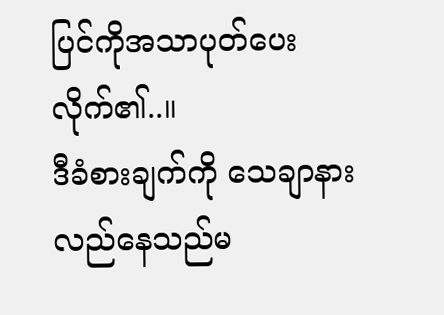ပြင်ကိုအသာပုတ်ပေးလိုက်၏..။
ဒီခံစားချက်ကို သေချာနားလည်နေသည်မ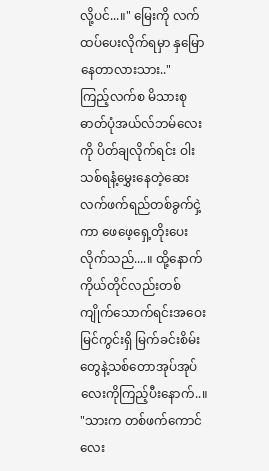လို့ပင်...။" မြေးကို လက်ထပ်ပေးလိုက်ရမှာ နှမြောနေတာလားသား.."
ကြည့်လက်စ မိသားစုဓာတ်ပုံအယ်လ်ဘမ်လေးကို ပိတ်ချလိုက်ရင်း ဝါးသစ်ရနံ့မွှေးနေတဲ့ဆေးလက်ဖက်ရည်တစ်ခွက်ငှဲ့ကာ ဖေဖေ့ရှေ့တိုးပေးလိုက်သည်....။ ထို့နောက် ကိုယ်တိုင်လည်းတစ်ကျိုက်သောက်ရင်းအဝေးမြင်ကွင်းရှိ မြက်ခင်းစိမ်းတွေနဲ့သစ်တောအုပ်အုပ်လေးကိုကြည့်ပီးနောက်..။
"သားက တစ်ဖက်ကောင်လေး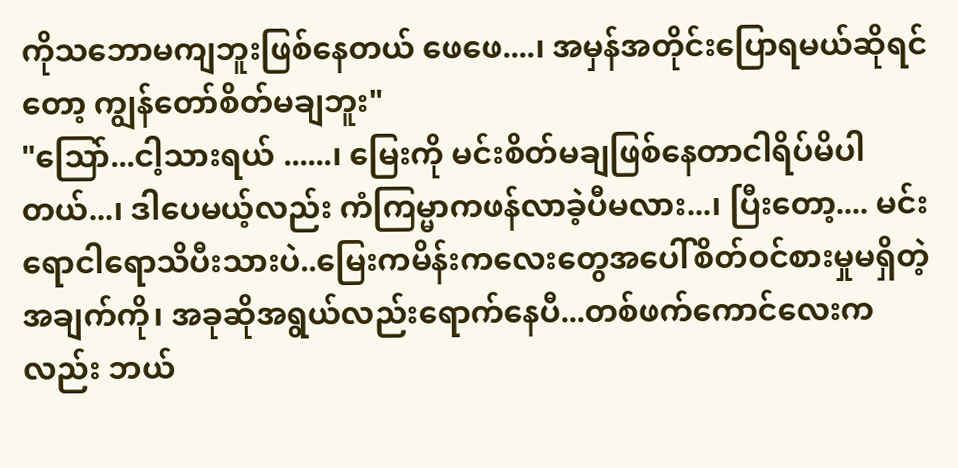ကိုသဘောမကျဘူးဖြစ်နေတယ် ဖေဖေ....၊ အမှန်အတိုင်းပြောရမယ်ဆိုရင်တော့ ကျွန်တော်စိတ်မချဘူး"
"သြော်...ငါ့သားရယ် ......၊ မြေးကို မင်းစိတ်မချဖြစ်နေတာငါရိပ်မိပါတယ်...၊ ဒါပေမယ့်လည်း ကံကြမ္မာကဖန်လာခဲ့ပီမလား...၊ ပြီးတော့.... မင်းရောငါရောသိပီးသားပဲ..မြေးကမိန်းကလေးတွေအပေါ်စိတ်ဝင်စားမှုမရှိတဲ့အချက်ကို၊ အခုဆိုအရွယ်လည်းရောက်နေပီ...တစ်ဖက်ကောင်လေးကလည်း ဘယ်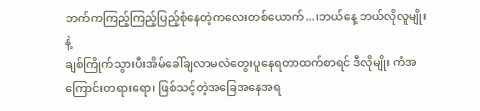ဘက်ကကြည့်ကြည့်ပြည့်စုံနေတဲ့ကလေးတစ်ယောက်...၊ဘယ်နေ့ ဘယ်လိုလူမျိုးနဲ့
ချစ်ကြိုက်သွားပီးအိမ်ခေါ်ချလာမလဲတွေးပူနေရတာထက်စာရင် ဒီလိုမျိုး ကံအကြောင်းတရားရော၊ ဖြစ်သင့်တဲ့အခြေအနေအရ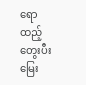ရောထည့်တွေးပီး မြေး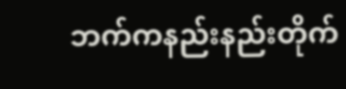ဘက်ကနည်းနည်းတိုက်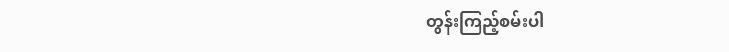တွန်းကြည့်စမ်းပါ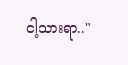ငါ့သားရာ.."